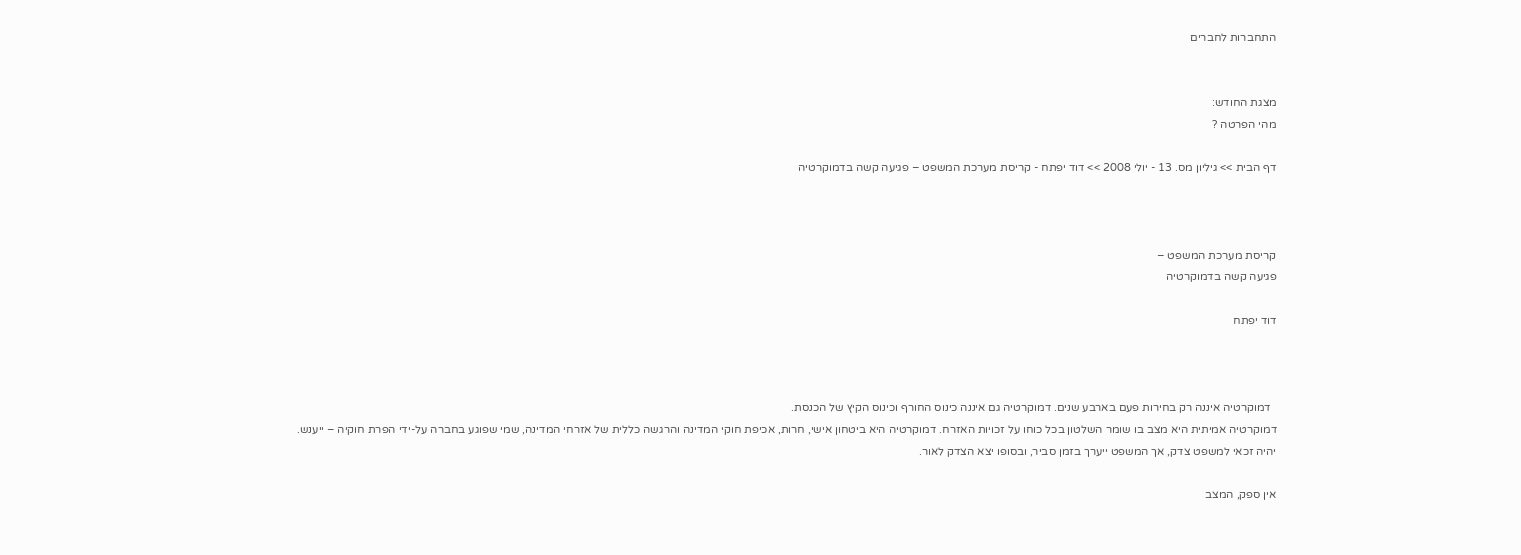התחברות לחברים


מצגת החודש:
מהי הפרטה ?

דף הבית >> גיליון מס. 13 - יולי 2008 >> דוד יפתח - קריסת מערכת המשפט – פגיעה קשה בדמוקרטיה



קריסת מערכת המשפט –
פגיעה קשה בדמוקרטיה

דוד יפתח



  דמוקרטיה איננה רק בחירות פעם בארבע שנים. דמוקרטיה גם איננה כינוס החורף וכינוס הקיץ של הכנסת.
דמוקרטיה אמיתית היא מצב בו שומר השלטון בכל כוחו על זכויות האזרח. דמוקרטיה היא ביטחון אישי, חרות, אכיפת חוקי המדינה והרגשה כללית של אזרחי המדינה, שמי שפוגע בחברה על-ידי הפרת חוקיה – ייענש. יהיה זכאי למשפט צדק, אך המשפט ייערך בזמן סביר, ובסופו יצא הצדק לאור.

אין ספק, המצב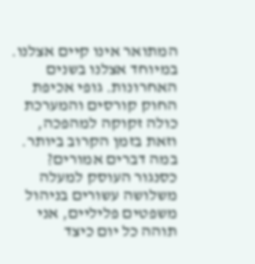המתואר אינו קיים אצלנו. במיוחד אצלנו בשנים האחרונות. גופי אכיפת החוק קורסים והמערכת כולה זקוקה למהפכה, וזאת בזמן הקרוב ביותר.
במה דברים אמורים?
כסנגור העוסק למעלה משלושה עשורים בניהול משפטים פליליים, אני תוהה כל יום כיצד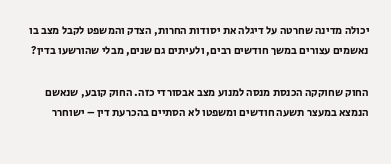יכולה מדינה שחרטה על דיגלה את יסודות החרות, הצדק והמשפט לקבל מצב בו נאשמים עצורים במשך חודשים רבים, ולעיתים גם שנים, מבלי שהורשעו בדין?

החוק שחוקקה הכנסת מנסה למנוע מצב אבסורדי כזה. החוק קובע, שנאשם הנמצא במעצר תשעה חודשים ומשפטו לא הסתיים בהכרעת דין – ישוחרר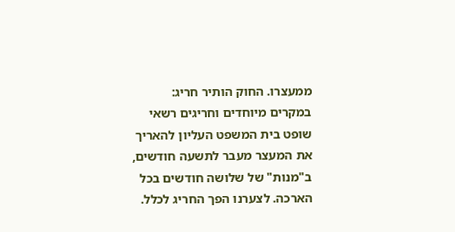ממעצרו. החוק הותיר חריג: במקרים מיוחדים וחריגים רשאי שופט בית המשפט העליון להאריך את המעצר מעבר לתשעה חודשים, ב"מנות" של שלושה חודשים בכל הארכה. לצערנו הפך החריג לכלל.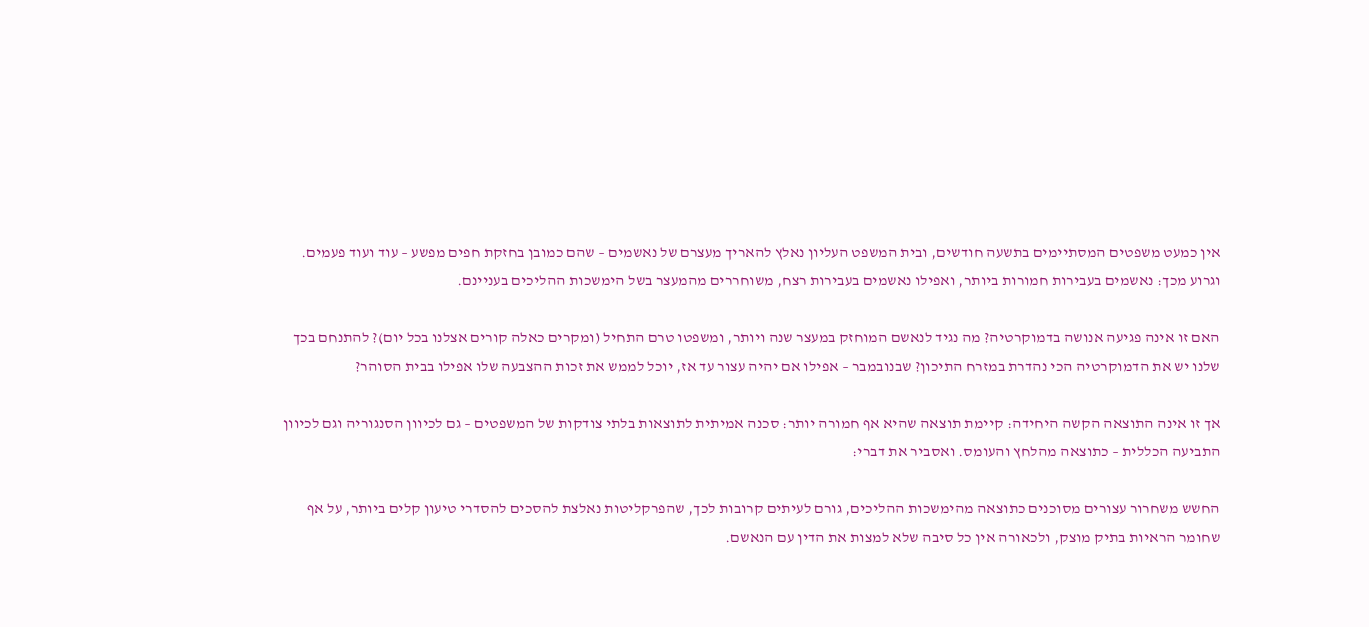אין כמעט משפטים המסתיימים בתשעה חודשים, ובית המשפט העליון נאלץ להאריך מעצרם של נאשמים – שהם כמובן בחזקת חפים מפשע – עוד ועוד פעמים. וגרוע מכך: נאשמים בעבירות חמורות ביותר, ואפילו נאשמים בעבירות רצח, משוחררים מהמעצר בשל הימשכות ההליכים בעניינם.

האם זו אינה פגיעה אנושה בדמוקרטיה? מה נגיד לנאשם המוחזק במעצר שנה ויותר, ומשפטו טרם התחיל (ומקרים כאלה קורים אצלנו בכל יום)? להתנחם בכך שלנו יש את הדמוקרטיה הכי נהדרת במזרח התיכון? שבנובמבר – אפילו אם יהיה עצור עד אז, יוכל לממש את זכות ההצבעה שלו אפילו בבית הסוהר?

אך זו אינה התוצאה הקשה היחידה: קיימת תוצאה שהיא אף חמורה יותר: סכנה אמיתית לתוצאות בלתי צודקות של המשפטים – גם לכיוון הסנגוריה וגם לכיוון התביעה הכללית – כתוצאה מהלחץ והעומס. ואסביר את דברי:

החשש משחרור עצורים מסוכנים כתוצאה מהימשכות ההליכים, גורם לעיתים קרובות לכך, שהפרקליטות נאלצת להסכים להסדרי טיעון קלים ביותר, על אף שחומר הראיות בתיק מוצק, ולכאורה אין כל סיבה שלא למצות את הדין עם הנאשם.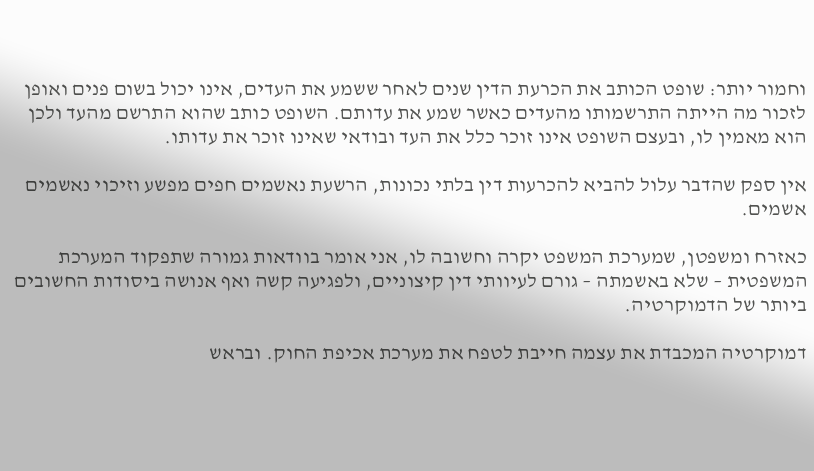וחמור יותר: שופט הכותב את הכרעת הדין שנים לאחר ששמע את העדים, אינו יכול בשום פנים ואופן לזכור מה הייתה התרשמותו מהעדים כאשר שמע את עדותם. השופט כותב שהוא התרשם מהעד ולכן הוא מאמין לו, ובעצם השופט אינו זוכר כלל את העד ובודאי שאינו זוכר את עדותו.

אין ספק שהדבר עלול להביא להכרעות דין בלתי נכונות, הרשעת נאשמים חפים מפשע וזיכוי נאשמים אשמים.

כאזרח ומשפטן, שמערכת המשפט יקרה וחשובה לו, אני אומר בוודאות גמורה שתפקוד המערכת המשפטית – שלא באשמתה – גורם לעיוותי דין קיצוניים, ולפגיעה קשה ואף אנושה ביסודות החשובים ביותר של הדמוקרטיה.

דמוקרטיה המכבדת את עצמה חייבת לטפח את מערכת אכיפת החוק. ובראש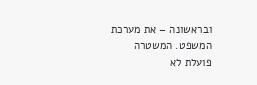ובראשונה – את מערכת המשפט. המשטרה פועלת לא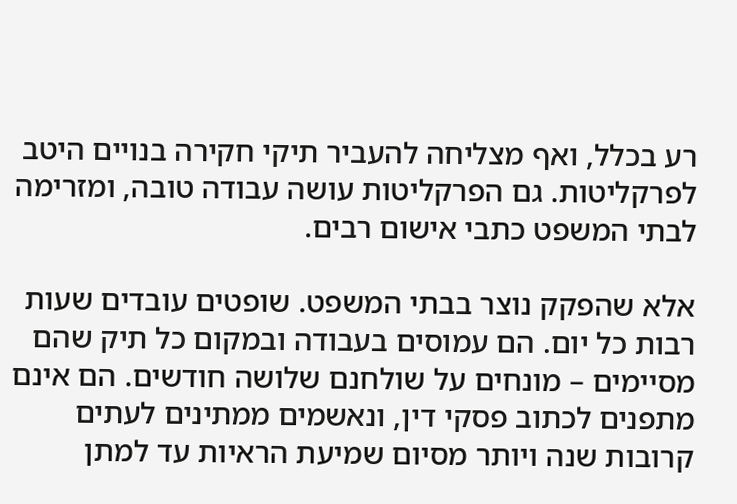רע בכלל, ואף מצליחה להעביר תיקי חקירה בנויים היטב לפרקליטות. גם הפרקליטות עושה עבודה טובה, ומזרימה לבתי המשפט כתבי אישום רבים.

אלא שהפקק נוצר בבתי המשפט. שופטים עובדים שעות רבות כל יום. הם עמוסים בעבודה ובמקום כל תיק שהם מסיימים – מונחים על שולחנם שלושה חודשים. הם אינם מתפנים לכתוב פסקי דין, ונאשמים ממתינים לעתים קרובות שנה ויותר מסיום שמיעת הראיות עד למתן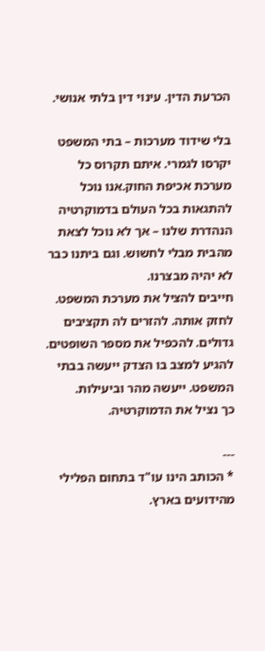הכרעת הדין. עינוי דין בלתי אנושי.

בלי שידוד מערכות – בתי המשפט יקרסו לגמרי. איתם תקרוס כל מערכת אכיפת החוק.אנו נוכל להתגאות בכל העולם בדמוקרטיה הנהדרת שלנו – אך לא נוכל לצאת מהבית מבלי לחשוש. וגם ביתנו כבר לא יהיה מבצרנו.
חייבים להציל את מערכת המשפט. לחזק אותה. להזרים לה תקציבים גדולים. להכפיל את מספר השופטים. להגיע למצב בו הצדק ייעשה בבתי המשפט. ייעשה מהר וביעילות.
כך נציל את הדמוקרטיה.

---
* הכותב הינו עו"ד בתחום הפלילי מהידועים בארץ.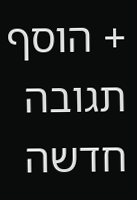+ הוסף תגובה חדשה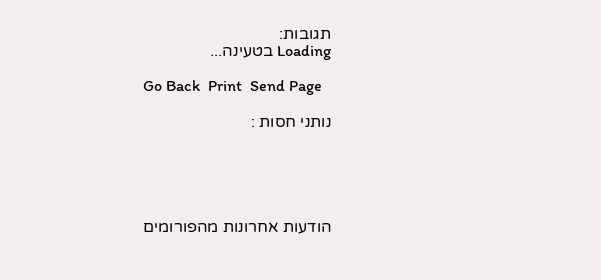תגובות:
Loading בטעינה...

Go Back  Print  Send Page

נותני חסות :





הודעות אחרונות מהפורומים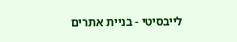לייבסיטי - בניית אתרים